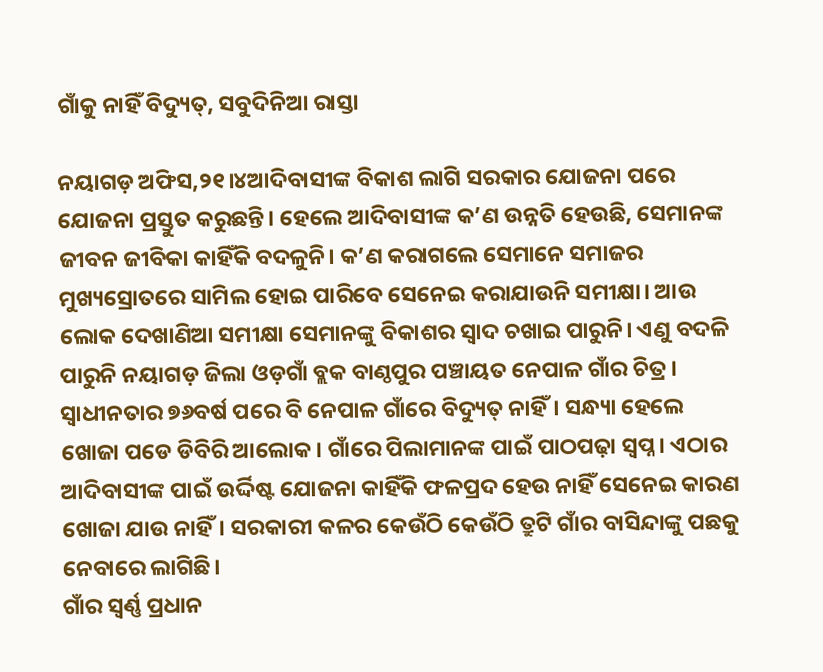ଗାଁକୁ ନାହିଁ ବିଦ୍ୟୁତ୍‌, ସବୁଦିନିଆ ରାସ୍ତା

ନୟାଗଡ଼ ଅଫିସ,୨୧।୪ଆଦିବାସୀଙ୍କ ବିକାଶ ଲାଗି ସରକାର ଯୋଜନା ପରେ ଯୋଜନା ପ୍ରସ୍ତୁତ କରୁଛନ୍ତି। ହେଲେ ଆଦିବାସୀଙ୍କ କ’ଣ ଉନ୍ନତି ହେଉଛି, ସେମାନଙ୍କ ଜୀବନ ଜୀବିକା କାହିଁକି ବଦଳୁନି। କ’ଣ କରାଗଲେ ସେମାନେ ସମାଜର ମୁଖ୍ୟସ୍ରୋତରେ ସାମିଲ ହୋଇ ପାରିବେ ସେନେଇ କରାଯାଉନି ସମୀକ୍ଷା। ଆଉ ଲୋକ ଦେଖାଣିଆ ସମୀକ୍ଷା ସେମାନଙ୍କୁ ବିକାଶର ସ୍ବାଦ ଚଖାଇ ପାରୁନି। ଏଣୁ ବଦଳି ପାରୁନି ନୟାଗଡ଼ ଜିଲା ଓଡ଼ଗାଁ ବ୍ଲକ ବାଣ୍ଠପୁର ପଞ୍ଚାୟତ ନେପାଳ ଗାଁର ଚିତ୍ର। ସ୍ବାଧୀନତାର ୭୬ବର୍ଷ ପରେ ବି ନେପାଳ ଗାଁରେ ବିଦ୍ୟୁତ୍‌ ନାହିଁ। ସନ୍ଧ୍ୟା ହେଲେ ଖୋଜା ପଡେ ଡିବିରି ଆଲୋକ। ଗାଁରେ ପିଲାମାନଙ୍କ ପାଇଁ ପାଠପଢ଼ା ସ୍ବପ୍ନ। ଏଠାର ଆଦିବାସୀଙ୍କ ପାଇଁ ଉର୍ଦ୍ଦିଷ୍ଟ ଯୋଜନା କାହିଁକି ଫଳପ୍ରଦ ହେଉ ନାହିଁ ସେନେଇ କାରଣ ଖୋଜା ଯାଉ ନାହିଁ। ସରକାରୀ କଳର କେଉଁଠି କେଉଁଠି ତ୍ରୁଟି ଗାଁର ବାସିନ୍ଦାଙ୍କୁ ପଛକୁ ନେବାରେ ଲାଗିଛି।
ଗାଁର ସ୍ବର୍ଣ୍ଣ ପ୍ରଧାନ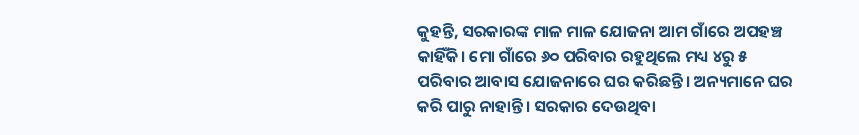କୁହନ୍ତି, ସରକାରଙ୍କ ମାଳ ମାଳ ଯୋଜନା ଆମ ଗାଁରେ ଅପହଞ୍ଚ କାହିଁକି। ମୋ ଗାଁରେ ୬୦ ପରିବାର ରହୁଥିଲେ ମଧ୍ୟ ୪ରୁ ୫ ପରିବାର ଆବାସ ଯୋଜନାରେ ଘର କରିଛନ୍ତି। ଅନ୍ୟମାନେ ଘର କରି ପାରୁ ନାହାନ୍ତି। ସରକାର ଦେଉଥିବା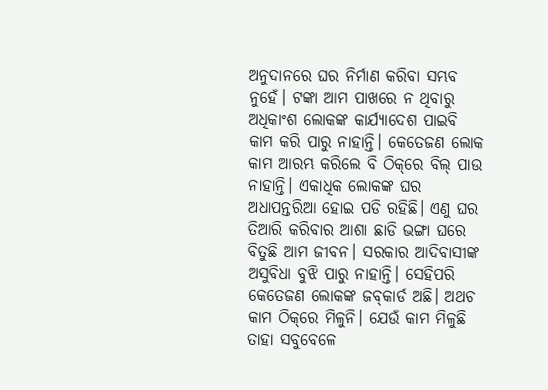ଅନୁଦାନରେ ଘର ନିର୍ମାଣ କରିବା ସମ୍ଭବ ନୁହେଁ। ଟଙ୍କା ଆମ ପାଖରେ ନ ଥିବାରୁ ଅଧିକାଂଶ ଲୋକଙ୍କ କାର୍ଯ୍ୟାଦେଶ ପାଇବି କାମ କରି ପାରୁ ନାହାନ୍ତି। କେତେଜଣ ଲୋକ କାମ ଆରମ୍ଭ କରିଲେ ବି ଠିକ୍‌ରେ ବିଲ୍‌ ପାଉ ନାହାନ୍ତି। ଏକାଧିକ ଲୋକଙ୍କ ଘର ଅଧାପନ୍ତରିଆ ହୋଇ ପଡି ରହିଛି। ଏଣୁ ଘର ତିଆରି କରିବାର ଆଶା ଛାଡି ଭଙ୍ଗା ଘରେ ବିତୁଛି ଆମ ଜୀବନ। ସରକାର ଆଦିବାସୀଙ୍କ ଅସୁବିଧା ବୁଝି ପାରୁ ନାହାନ୍ତି। ସେହିପରି କେତେଜଣ ଲୋକଙ୍କ ଜବ୍‌କାର୍ଡ ଅଛି। ଅଥଚ କାମ ଠିକ୍‌ରେ ମିଳୁନି। ଯେଉଁ କାମ ମିଳୁଛି ତାହା ସବୁବେଳେ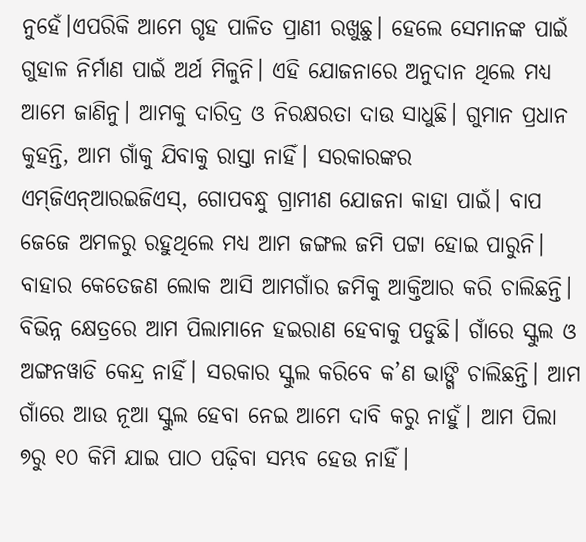ନୁହେଁ।ଏପରିକି ଆମେ ଗୃହ ପାଳିତ ପ୍ରାଣୀ ରଖୁଛୁ। ହେଲେ ସେମାନଙ୍କ ପାଇଁ ଗୁହାଳ ନିର୍ମାଣ ପାଇଁ ଅର୍ଥ ମିଳୁନି। ଏହି ଯୋଜନାରେ ଅନୁଦାନ ଥିଲେ ମଧ୍ୟ ଆମେ ଜାଣିନୁ। ଆମକୁ ଦାରିଦ୍ର ଓ ନିରକ୍ଷରତା ଦାଉ ସାଧୁଛି। ଗୁମାନ ପ୍ରଧାନ କୁହନ୍ତି, ଆମ ଗାଁକୁ ଯିବାକୁ ରାସ୍ତା ନାହିଁ। ସରକାରଙ୍କର ଏମ୍‌ଜିଏନ୍‌ଆରଇଜିଏସ୍‌, ଗୋପବନ୍ଧୁ ଗ୍ରାମୀଣ ଯୋଜନା କାହା ପାଇଁ। ବାପ ଜେଜେ ଅମଳରୁ ରହୁଥିଲେ ମଧ୍ୟ ଆମ ଜଙ୍ଗଲ ଜମି ପଟ୍ଟା ହୋଇ ପାରୁନି। ବାହାର କେତେଜଣ ଲୋକ ଆସି ଆମଗାଁର ଜମିକୁ ଆକ୍ତିଆର କରି ଚାଲିଛନ୍ତି। ବିଭିନ୍ନ କ୍ଷେତ୍ରରେ ଆମ ପିଲାମାନେ ହଇରାଣ ହେବାକୁ ପଡୁଛି। ଗାଁରେ ସ୍କୁଲ ଓ ଅଙ୍ଗନୱାଡି କେନ୍ଦ୍ର ନାହିଁ। ସରକାର ସ୍କୁଲ କରିବେ କ’ଣ ଭାଙ୍ଗି ଚାଲିଛନ୍ତି। ଆମ ଗାଁରେ ଆଉ ନୂଆ ସ୍କୁଲ ହେବା ନେଇ ଆମେ ଦାବି କରୁ ନାହୁଁ। ଆମ ପିଲା ୭ରୁ ୧୦ କିମି ଯାଇ ପାଠ ପଢ଼ିବା ସମ୍ଭବ ହେଉ ନାହିଁ।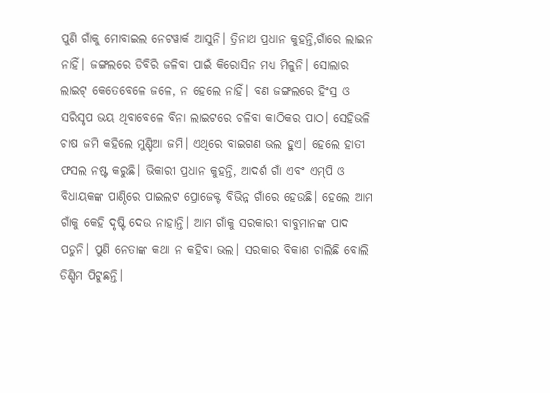ପୁଣି ଗାଁକୁ ମୋବାଇଲ ନେଟୱାର୍କ ଆସୁନି। ତ୍ରିନାଥ ପ୍ରଧାନ କୁହନ୍ତି,ଗାଁରେ ଲାଇନ ନାହିଁ। ଜଙ୍ଗଲରେ ଡିବିରି ଜଳିବା ପାଇଁ କିରୋସିନ ମଧ୍ୟ ମିଳୁନି। ସୋଲାର ଲାଇଟ୍‌ କେତେବେଳେ ଜଳେ, ନ ହେଲେ ନାହିଁ। ବଣ ଜଙ୍ଗଲରେ ହିଂସ୍ର ଓ ସରିସୃପ ଭୟ ଥିବାବେଳେ ବିନା ଲାଇଟରେ ଚଳିବା କାଠିକର ପାଠ। ସେହିଭଳି ଚାଷ ଜମି କହିଲେ ମୁଣ୍ଡିଆ ଜମି। ଏଥିରେ ବାଇଗଣ ଭଲ ହୁଏ। ହେଲେ ହାତୀ ଫସଲ ନଷ୍ଟ କରୁଛି। ଭିକାରୀ ପ୍ରଧାନ କୁହନ୍ତି, ଆଦର୍ଶ ଗାଁ ଏବଂ ଏମ୍‌ପି ଓ ବିଧାୟକଙ୍କ ପାଣ୍ଠିରେ ପାଇଲଟ ପ୍ରୋଜେକ୍ଟ ବିଭିନ୍ନ ଗାଁରେ ହେଉଛି। ହେଲେ ଆମ ଗାଁକୁ କେହି ଦୃଷ୍ଟି ଦେଉ ନାହାନ୍ତି। ଆମ ଗାଁକୁ ସରକାରୀ ବାବୁମାନଙ୍କ ପାଦ ପଡୁନି। ପୁଣି ନେତାଙ୍କ କଥା ନ କହିବା ଭଲ। ସରକାର ବିକାଶ ଚାଲିଛି ବୋଲି ଡିଣ୍ଡିମ ପିଟୁଛନ୍ତି।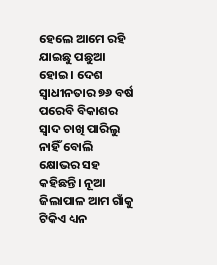ହେଲେ ଆମେ ରହି ଯାଇଛୁ ପଛୁଆ ହୋଇ। ଦେଶ ସ୍ବାଧୀନତାର ୭୬ ବର୍ଷ ପରେବି ବିକାଶର ସ୍ବାଦ ଚାଖି ପାରିଲୁ ନାହିଁ ବୋଲି କ୍ଷୋଭର ସହ କହିଛନ୍ତି। ନୂଆ ଜିଲାପାଳ ଆମ ଗାଁକୁ ଟିକିଏ ଧ୍ୟନ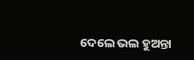ଦେଲେ ଭଲ ହୁଅନ୍ତା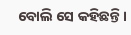ବୋଲି ସେ କହିଛନ୍ତି।